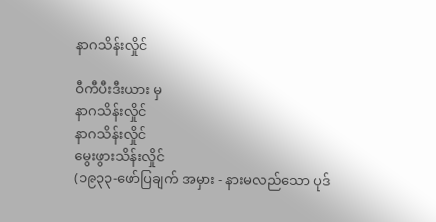နာဂသိန်းလှိုင်

ဝီကီပီးဒီးယား မှ
နာဂသိန်းလှိုင်
နာဂသိန်းလှိုင်
မွေးဖွားသိန်းလှိုင်
(၁၉၃၃-ဖော်ပြချက် အမှား - နားမလည်သော ပုဒ်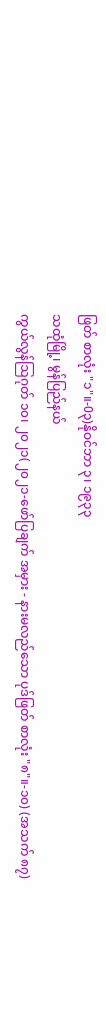ဖြတ် စာလုံး "၁"။-0၃)နိုဝင်ဘာ ၃၊ ၁၉၃၃
သထုံမြို့၊ မွန်ပြည်နယ်
ကွယ်လွန်ဩဂုတ် ၁၀၊ ၂၀၂၁(၂၀၂၁-ဖော်ပြချက် အမှား - နားမလည်သော ပုဒ်ဖြတ် စာလုံး "၈"။-၁၀) (အသက် ၈၇)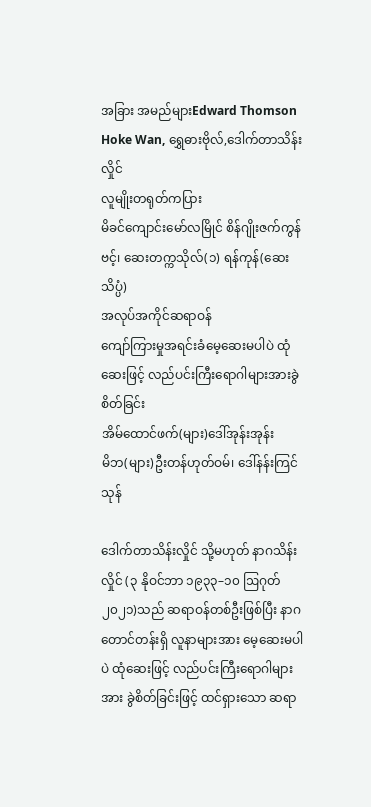အခြား အမည်များEdward Thomson Hoke Wan, ရွှေဓားဗိုလ်,ဒေါက်တာသိန်းလှိုင်
လူမျိုးတရုတ်ကပြား
မိခင်ကျောင်းမော်လမြိုင် စိန်ဂျိုးဇက်ကွန်ဗင့်၊ ဆေးတက္ကသိုလ်(၁) ရန်ကုန်(ဆေးသိပ္ပံ)
အလုပ်အကိုင်ဆရာဝန်
ကျော်ကြားမှုအရင်းခံမေ့ဆေးမပါပဲ ထုံဆေးဖြင့် လည်ပင်းကြီးရောဂါများအားခွဲစိတ်ခြင်း
အိမ်ထောင်ဖက်(များ)ဒေါ်အုန်းအုန်း
မိဘ(များ)ဦးတန်ဟုတ်ဝမ်၊ ဒေါ်နန်းကြင်သုန်

ဒေါက်တာသိန်းလှိုင် သို့မဟုတ် နာဂသိန်းလှိုင် (၃ နိုဝင်ဘာ ၁၉၃၃–၁၀ ဩဂုတ် ၂၀၂၁)သည် ဆရာဝန်တစ်ဦးဖြစ်ပြီး နာဂတောင်တန်းရှိ လူနာများအား မေ့ဆေးမပါပဲ ထုံဆေးဖြင့် လည်ပင်းကြီးရောဂါများအား ခွဲစိတ်ခြင်းဖြင့် ထင်ရှားသော ဆရာ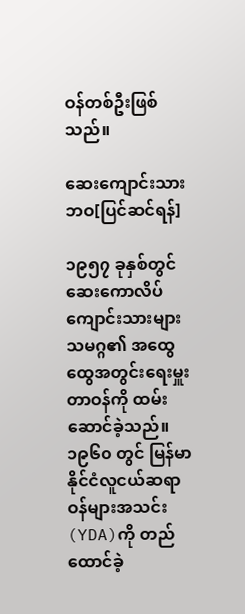ဝန်တစ်ဦးဖြစ်သည်။

ဆေးကျောင်းသားဘဝ[ပြင်ဆင်ရန်]

၁၉၅၇ ခုနှစ်တွင် ဆေးကောလိပ်ကျောင်းသားများသမဂ္ဂ၏ အထွေထွေအတွင်းရေးမှူးတာဝန်ကို ထမ်းဆောင်ခဲ့သည်။ ၁၉၆၀ တွင် မြန်မာနိုင်ငံလူငယ်ဆရာဝန်များအသင်း (YDA)ကို တည်ထောင်ခဲ့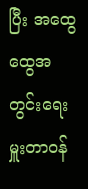ပြီး အထွေထွေအတွင်းရေးမှူးတာဝန်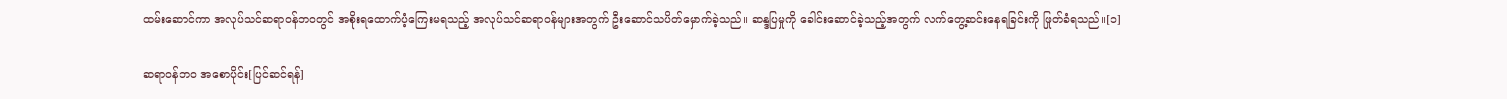ထမ်းဆောင်ကာ အလုပ်သင်ဆရာဝန်ဘဝတွင် အစိုးရထောက်ပံ့ကြေးမရသည့် အလုပ်သင်ဆရာဝန်များအတွက် ဦးဆောင်သပိတ်မှောက်ခဲ့သည်။ ဆန္ဒပြမှုကို ခေါင်းဆောင်ခဲ့သည့်အတွက် လက်တွေ့ဆင်းနေရခြင်းကို ဖြုတ်ခံရသည်။[၁]

ဆရာဝန်ဘဝ အစောပိုင်း[ပြင်ဆင်ရန်]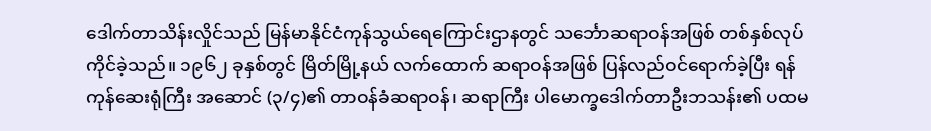ဒေါက်တာသိန်းလှိုင်သည် မြန်မာနိုင်ငံကုန်သွယ်ရေကြောင်းဌာနတွင် သင်္ဘောဆရာဝန်အဖြစ် တစ်နှစ်လုပ်ကိုင်ခဲ့သည်။ ၁၉၆၂ ခုနှစ်တွင် မြိတ်မြို့နယ် လက်ထောက် ဆရာဝန်အဖြစ် ပြန်လည်ဝင်ရောက်ခဲ့ပြီး ရန်ကုန်ဆေးရုံကြီး အဆောင် (၃/၄)၏ တာဝန်ခံဆရာဝန်၊ ဆရာကြီး ပါမောက္ခဒေါက်တာဦးဘသန်း၏ ပထမ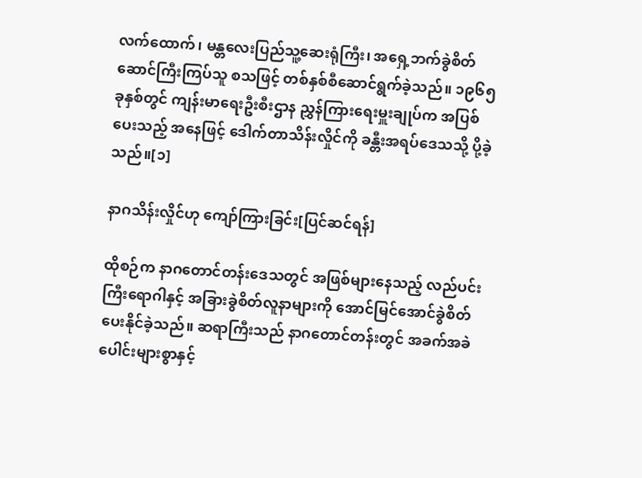လက်ထောက်၊ မန္တလေးပြည်သူ့ဆေးရုံကြီး၊ အရှေ့ဘက်ခွဲစိတ်ဆောင်ကြီးကြပ်သူ စသဖြင့် တစ်နှစ်စီဆောင်ရွက်ခဲ့သည်။ ၁၉၆၅ ခုနှစ်တွင် ကျန်းမာရေးဦးစီးဌာန ညွှန်ကြားရေးမှူးချုပ်က အပြစ်ပေးသည့် အနေဖြင့် ဒေါက်တာသိန်းလှိုင်ကို ခန္တီးအရပ်ဒေသသို့ ပို့ခဲ့သည်။[၁]

နာဂသိန်းလှိုင်ဟု ကျော်ကြားခြင်း[ပြင်ဆင်ရန်]

ထိုစဉ်က နာဂတောင်တန်းဒေသတွင် အဖြစ်များနေသည့် လည်ပင်းကြီးရောဂါနှင့် အခြားခွဲစိတ်လူနာများကို အောင်မြင်အောင်ခွဲစိတ်ပေးနိုင်ခဲ့သည်။ ဆရာကြီးသည် နာဂတောင်တန်းတွင် အခက်အခဲပေါင်းများစွာနှင့်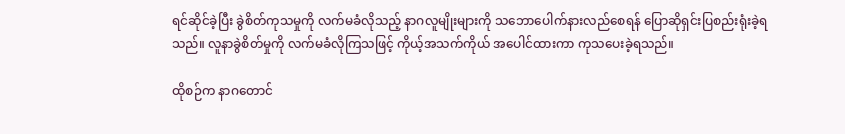ရင်ဆိုင်ခဲ့ပြီး ခွဲစိတ်ကုသမှုကို လက်မခံလိုသည့် နာဂလူမျိုးများကို သဘောပေါက်နားလည်စေရန် ပြောဆိုရှင်းပြစည်းရုံးခဲ့ရသည်။ လူနာခွဲစိတ်မှုကို လက်မခံလိုကြသဖြင့် ကိုယ့်အသက်ကိုယ် အပေါင်ထားကာ ကုသပေးခဲ့ရသည်။

ထိုစဉ်က နာဂတောင်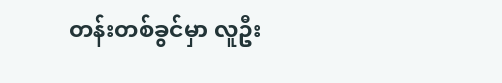တန်းတစ်ခွင်မှာ လူဦး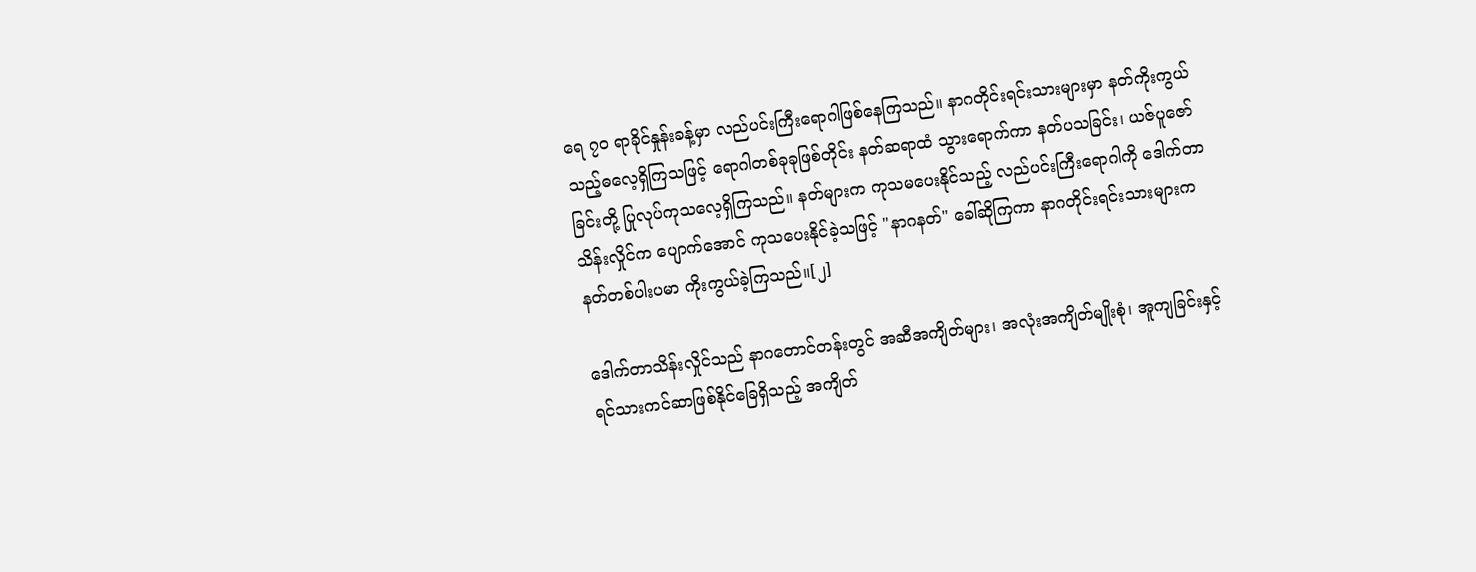ရေ ၇၀ ရာခိုင်နှုန်းခန့်မှာ လည်ပင်းကြီးရောဂါဖြစ်နေကြသည်။ နာဂတိုင်းရင်းသားများမှာ နတ်ကိုးကွယ်သည့်ဓလေ့ရှိကြသဖြင့် ရောဂါတစ်ခုခုဖြစ်တိုင်း နတ်ဆရာထံ သွားရောက်ကာ နတ်ပသခြင်း၊ ယဇ်ပူဇော်ခြင်းတို့ ပြုလုပ်ကုသလေ့ရှိကြသည်။ နတ်များက ကုသမပေးနိုင်သည့် လည်ပင်းကြီးရောဂါကို ဒေါက်တာသိန်းလှိုင်က ပျောက်အောင် ကုသပေးနိုင်ခဲ့သဖြင့် "နာဂနတ်" ခေါ်ဆိုကြကာ နာဂတိုင်းရင်းသားများက နတ်တစ်ပါးပမာ ကိုးကွယ်ခဲ့ကြသည်။[၂]

ဒေါက်တာသိန်းလှိုင်သည် နာဂတောင်တန်းတွင် အဆီအကျိတ်များ၊ အလုံးအကျိတ်မျိုးစုံ၊ အူကျခြင်းနှင့် ရင်သားကင်ဆာဖြစ်နိုင်ခြေရှိသည့် အကျိတ်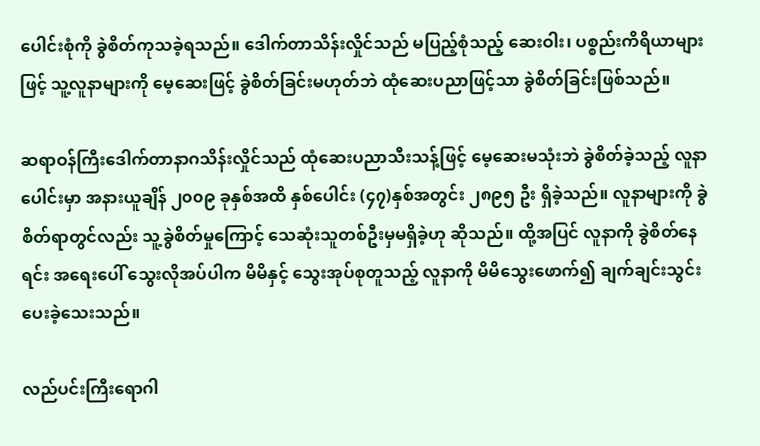ပေါင်းစုံကို ခွဲစိတ်ကုသခဲ့ရသည်။ ဒေါက်တာသိန်းလှိုင်သည် မပြည့်စုံသည့် ဆေးဝါး၊ ပစ္စည်းကိရိယာများဖြင့် သူ့လူနာများကို မေ့ဆေးဖြင့် ခွဲစိတ်ခြင်းမဟုတ်ဘဲ ထုံဆေးပညာဖြင့်သာ ခွဲစိတ်ခြင်းဖြစ်သည်။

ဆရာဝန်ကြီးဒေါက်တာနာဂသိန်းလှိုင်သည် ထုံဆေးပညာသီးသန့်ဖြင့် မေ့ဆေးမသုံးဘဲ ခွဲစိတ်ခဲ့သည့် လူနာပေါင်းမှာ အနားယူချိန် ၂၀၀၉ ခုနှစ်အထိ နှစ်ပေါင်း (၄၇)နှစ်အတွင်း ၂၈၉၅ ဦး ရှိခဲ့သည်။ လူနာများကို ခွဲစိတ်ရာတွင်လည်း သူ့ခွဲစိတ်မှုကြောင့် သေဆုံးသူတစ်ဦးမှမရှိခဲ့ဟု ဆိုသည်။ ထို့အပြင် လူနာကို ခွဲစိတ်နေရင်း အရေးပေါ် သွေးလိုအပ်ပါက မိမိနှင့် သွေးအုပ်စုတူသည့် လူနာကို မိမိသွေးဖောက်၍ ချက်ချင်းသွင်းပေးခဲ့သေးသည်။

လည်ပင်းကြီးရောဂါ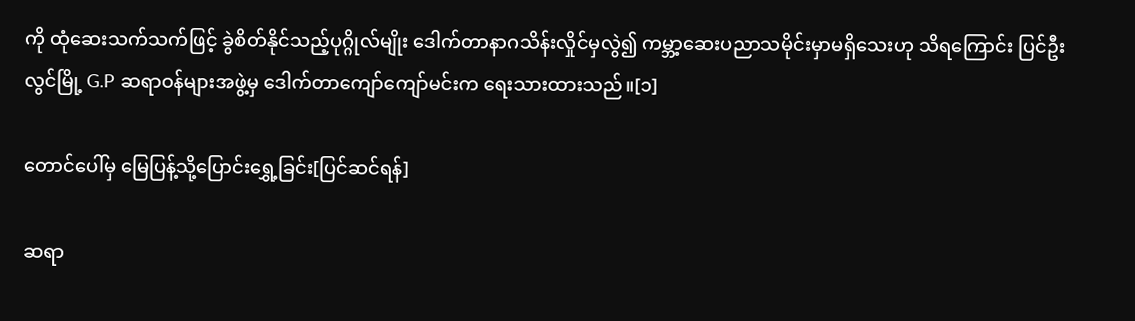ကို ထုံဆေးသက်သက်ဖြင့် ခွဲစိတ်နိုင်သည့်ပုဂ္ဂိုလ်မျိုး ဒေါက်တာနာဂသိန်းလှိုင်မှလွဲ၍ ကမ္ဘာ့ဆေးပညာသမိုင်းမှာမရှိသေးဟု သိရကြောင်း ပြင်ဦးလွင်မြို့ G.P ဆရာဝန်များအဖွဲ့မှ ဒေါက်တာကျော်ကျော်မင်းက ရေးသားထားသည်။[၁]

တောင်ပေါ်မှ မြေပြန့်သို့ပြောင်းရွှေ့ခြင်း[ပြင်ဆင်ရန်]

ဆရာ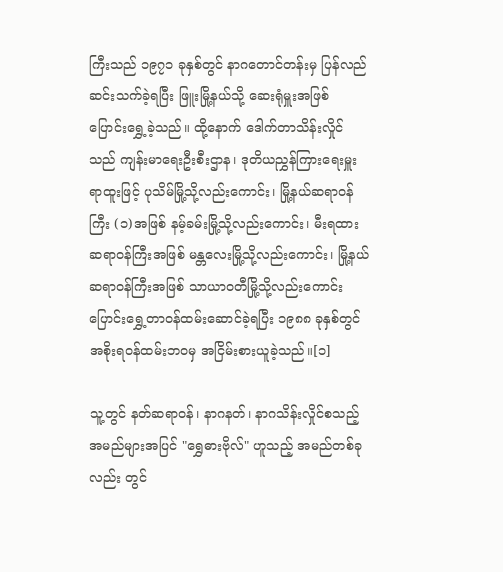ကြီးသည် ၁၉၇၁ ခုနှစ်တွင် နာဂတောင်တန်းမှ ပြန်လည်ဆင်းသက်ခဲ့ရပြီး ဖြူးမြို့နယ်သို့ ဆေးရုံမှူးအဖြစ် ပြောင်းရွှေ့ခဲ့သည်။ ထို့နောက် ဒေါက်တာသိန်းလှိုင်သည် ကျန်းမာရေးဦးစီးဌာန၊ ဒုတိယညွှန်ကြားရေးမှူးရာထူးဖြင့် ပုသိမ်မြို့သို့လည်းကောင်း၊ မြို့နယ်ဆရာဝန်ကြီး (၁)အဖြစ် နမ့်ခမ်းမြို့သို့လည်းကောင်း၊ မီးရထားဆရာဝန်ကြီးအဖြစ် မန္တလေးမြို့သို့လည်းကောင်း၊ မြို့နယ်ဆရာဝန်ကြီးအဖြစ် သာယာဝတီမြို့သို့လည်းကောင်း ပြောင်းရွှေ့တာဝန်ထမ်းဆောင်ခဲ့ရပြီး ၁၉၈၈ ခုနှစ်တွင် အစိုးရဝန်ထမ်းဘဝမှ အငြိမ်းစားယူခဲ့သည်။[၁]

သူ့တွင် နတ်ဆရာဝန်၊ နာဂနတ်၊ နာဂသိန်းလှိုင်စသည့် အမည်များအပြင် "ရွှေဓားဗိုလ်" ဟူသည့် အမည်တစ်ခုလည်း တွင်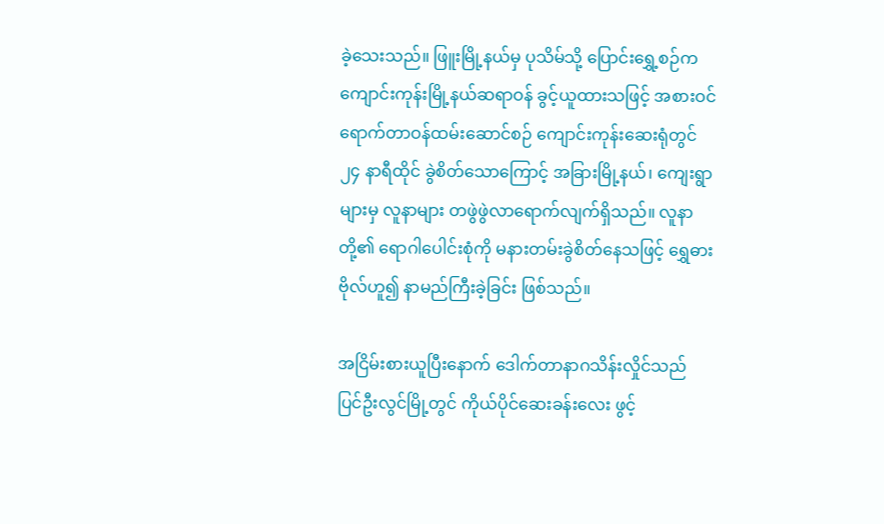ခဲ့သေးသည်။ ဖြူးမြို့နယ်မှ ပုသိမ်သို့ ပြောင်းရွှေ့စဉ်က ကျောင်းကုန်းမြို့နယ်ဆရာဝန် ခွင့်ယူထားသဖြင့် အစားဝင်ရောက်တာဝန်ထမ်းဆောင်စဉ် ကျောင်းကုန်းဆေးရုံတွင် ၂၄ နာရီထိုင် ခွဲစိတ်သောကြောင့် အခြားမြို့နယ်၊ ကျေးရွာများမှ လူနာများ တဖွဲဖွဲလာရောက်လျက်ရှိသည်။ လူနာတို့၏ ရောဂါပေါင်းစုံကို မနားတမ်းခွဲစိတ်နေသဖြင့် ရွှေဓားဗိုလ်ဟူ၍ နာမည်ကြီးခဲ့ခြင်း ဖြစ်သည်။

အငြိမ်းစားယူပြီးနောက် ဒေါက်တာနာဂသိန်းလှိုင်သည် ပြင်ဦးလွင်မြို့တွင် ကိုယ်ပိုင်ဆေးခန်းလေး ဖွင့်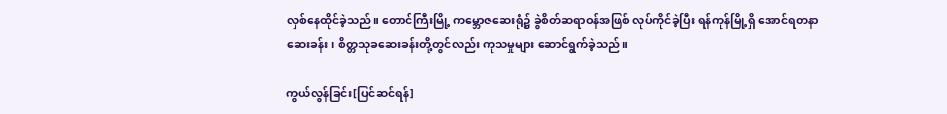လှစ်နေထိုင်ခဲ့သည်။ တောင်ကြီးမြို့ ကမ္ဘောဇဆေးရုံ၌ ခွဲစိတ်ဆရာဝန်အဖြစ် လုပ်ကိုင်ခဲ့ပြီး ရန်ကုန်မြို့ရှိ အောင်ရတနာဆေးခန်း၊ စိတ္တသုခဆေးခန်းတို့တွင်လည်း ကုသမှုများ ဆောင်ရွက်ခဲ့သည်။

ကွယ်လွန်ခြင်း[ပြင်ဆင်ရန်]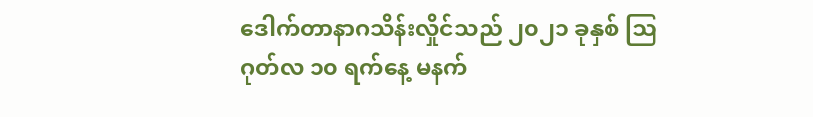ဒေါက်တာနာဂသိန်းလှိုင်သည် ၂၀၂၁ ခုနှစ် ဩဂုတ်လ ၁၀ ရက်နေ့ မနက်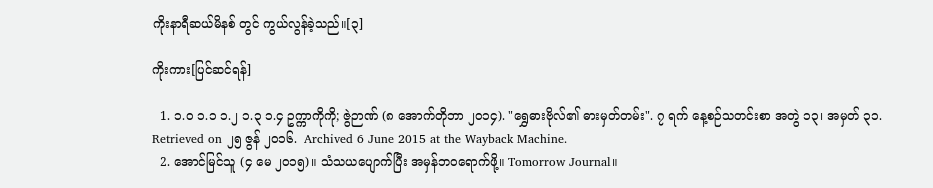ကိုးနာရီဆယ်မိနစ် တွင် ကွယ်လွန်ခဲ့သည်။[၃]

ကိုးကား[ပြင်ဆင်ရန်]

  1. ၁.၀ ၁.၁ ၁.၂ ၁.၃ ၁.၄ ဥက္ကာကိုကို; ဇွဲဉာဏ် (၈ အောက်တိုဘာ ၂၀၁၄). "ရွှေဓားဗိုလ်၏ ဓားမှတ်တမ်း". ၇ ရက် နေ့စဉ်သတင်းစာ အတွဲ ၁၃၊ အမှတ် ၃၁. Retrieved on ၂၅ ဇွန် ၂၀၁၆.  Archived 6 June 2015 at the Wayback Machine.
  2. အောင်မြင်သူ (၄ မေ ၂၀၁၅)။ သံသယပျောက်ပြီး အမှန်ဘဝရောက်ဖို့။ Tomorrow Journal။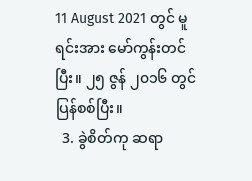11 August 2021 တွင် မူရင်းအား မော်ကွန်းတင်ပြီး။ ၂၅ ဇွန် ၂၀၁၆ တွင် ပြန်စစ်ပြီး။
  3. ခွဲစိတ်ကု ဆရာ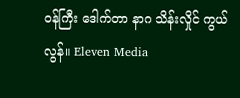ဝန်ကြီး ဒေါက်တာ နာဂ သိန်းလှိုင် ကွယ်လွန်။ Eleven Media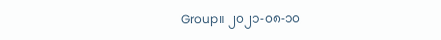Group။ ၂၀၂၁-၀၈-၁၀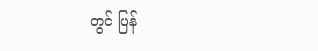တွင် ပြန်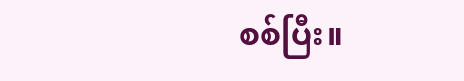စစ်ပြီး။